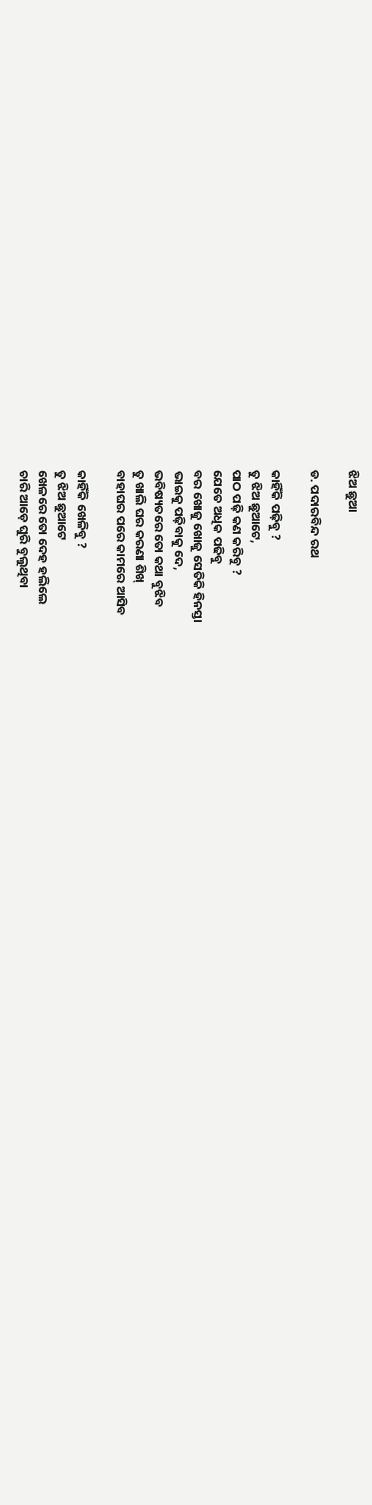ଝିଅ ଛୁଆ

ଡ. ପଦାରବିନ୍ଦ ରଥ

କାହିଁକି ପଢ଼ିବୁ ?
ତୁ ଝିଅ ଛୁଆଟେ,
ପାଠ ପଢ଼ି କଣ କରିବୁ ?
ଯେତେ ଅଧିକ ପଢିବୁ
ବର ଖୋଜୁ ଖୋଜୁ ସେତିକି ହିନସ୍ତା
ଭାଇକୁ ପଢ଼ିବାକୁ ଦେ,
ଭବିଷ୍ୟତରେ ତୋ କଥା ବୁଝିବ
ତୁ ଖାଲି ଘର କରଣା ଶିଖ୍
ବାହାଘର ପରେ କାମରେ ଆସିବ

କାହିଁକି ଖେଳିବୁ ?
ତୁ ଝିଅ ଛୁଆଟେ
ଖେଳରେ ତୋ ଦେହ ହଲିଲେ
ଚାରି ଆଡ଼େ ଘୁରି ବୁଲୁଥିବା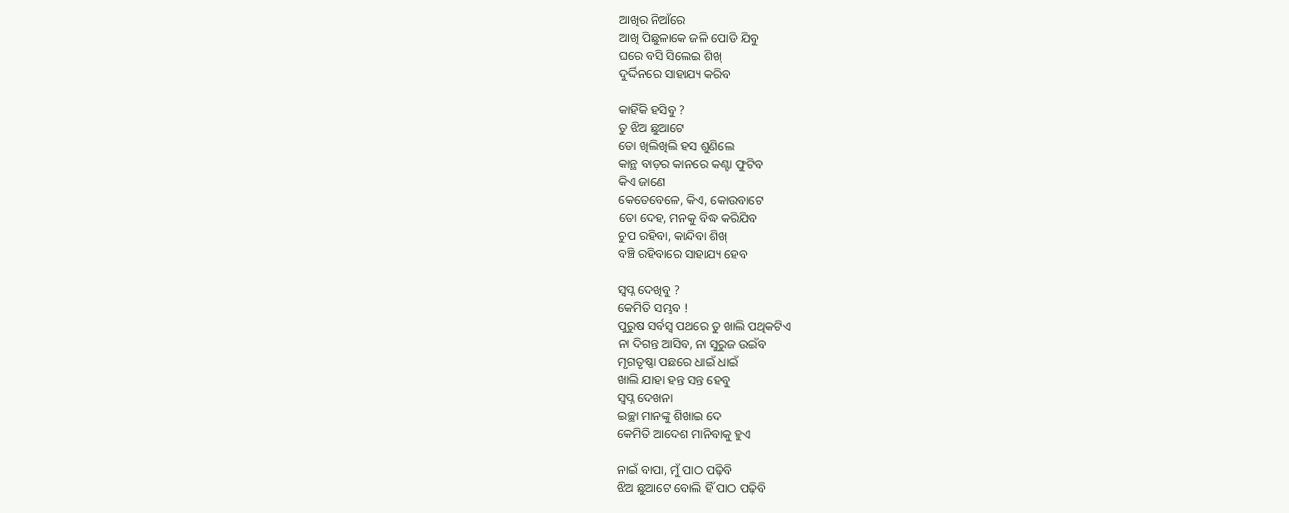ଆଖିର ନିଆଁରେ
ଆଖି ପିଛୁଳାକେ ଜଳି ପୋଡି ଯିବୁ
ଘରେ ବସି ସିଲେଇ ଶିଖ୍
ଦୁର୍ଦ୍ଦିନରେ ସାହାଯ୍ୟ କରିବ

କାହିଁକି ହସିବୁ ?
ତୁ ଝିଅ ଛୁଆଟେ
ତୋ ଖିଲିଖିଲି ହସ ଶୁଣିଲେ
କାନ୍ଥ ବାଡ଼ର କାନରେ କଣ୍ଟା ଫୁଟିବ
କିଏ ଜାଣେ
କେତେବେଳେ, କିଏ, କୋଉବାଟେ
ତୋ ଦେହ, ମନକୁ ବିଦ୍ଧ କରିଯିବ
ଚୁପ ରହିବା, କାନ୍ଦିବା ଶିଖ୍
ବଞ୍ଚି ରହିବାରେ ସାହାଯ୍ୟ ହେବ

ସ୍ୱପ୍ନ ଦେଖିବୁ ?
କେମିତି ସମ୍ଭବ !
ପୁରୁଷ ସର୍ବସ୍ୱ ପଥରେ ତୁ ଖାଲି ପଥିକଟିଏ
ନା ଦିଗନ୍ତ ଆସିବ, ନା ସୁରୁଜ ଉଇଁବ
ମୃଗତୃଷ୍ଣା ପଛରେ ଧାଇଁ ଧାଇଁ
ଖାଲି ଯାହା ହନ୍ତ ସନ୍ତ ହେବୁ
ସ୍ୱପ୍ନ ଦେଖନା
ଇଚ୍ଛା ମାନଙ୍କୁ ଶିଖାଇ ଦେ
କେମିତି ଆଦେଶ ମାନିବାକୁ ହୁଏ

ନାଇଁ ବାପା, ମୁଁ ପାଠ ପଢ଼ିବି
ଝିଅ ଛୁଆଟେ ବୋଲି ହିଁ ପାଠ ପଢ଼ିବି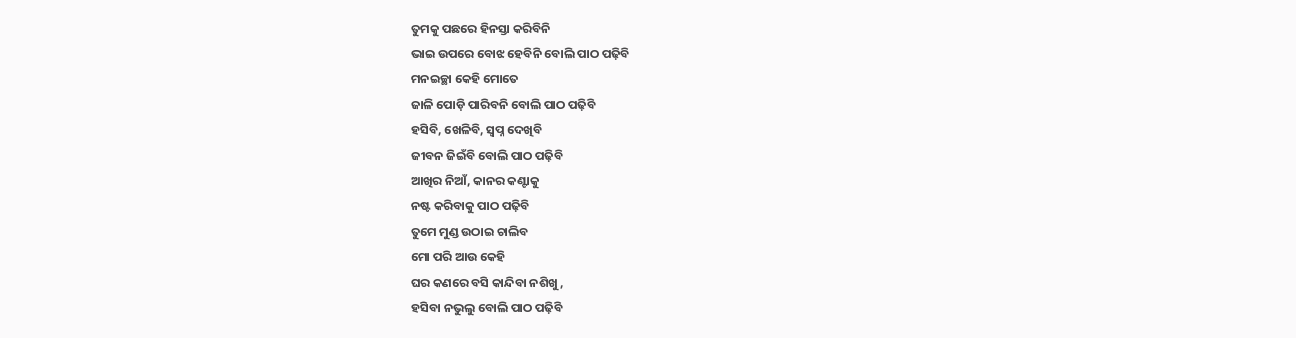ତୁମକୁ ପଛରେ ହିନସ୍ତା କରିବିନି
ଭାଇ ଉପରେ ବୋଝ ହେବିନି ବୋଲି ପାଠ ପଢ଼ିବି
ମନଇଚ୍ଛା କେହି ମୋତେ
ଜାଳି ପୋଡ଼ି ପାରିବନି ବୋଲି ପାଠ ପଢ଼ିବି
ହସିବି, ଖେଳିବି, ସ୍ୱପ୍ନ ଦେଖିବି
ଜୀବନ ଜିଇଁବି ବୋଲି ପାଠ ପଢ଼ିବି
ଆଖିର ନିଆଁ, କାନର କଣ୍ଟାକୁ
ନଷ୍ଟ କରିବାକୁ ପାଠ ପଢ଼ିବି
ତୁମେ ମୁଣ୍ଡ ଉଠାଇ ଚାଲିବ
ମୋ ପରି ଆଉ କେହି
ଘର କଣରେ ବସି କାନ୍ଦିବା ନଶିଖୁ,
ହସିବା ନଭୁଲୁ ବୋଲି ପାଠ ପଢ଼ିବି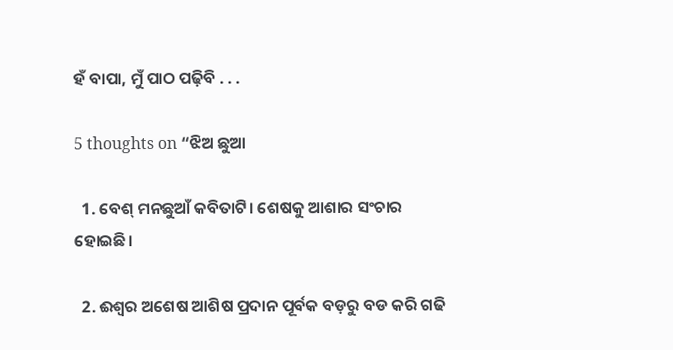ହଁ ବାପା, ମୁଁ ପାଠ ପଢ଼ିବି . . .

5 thoughts on “ଝିଅ ଛୁଆ

  1. ବେଶ୍ ମନଛୁଆଁ କବିତାଟି। ଶେଷକୁ ଆଶାର ସଂଚାର ହୋଇଛି।

  2. ଈଶ୍ୱର ଅଶେଷ ଆଶିଷ ପ୍ରଦାନ ପୂର୍ବକ ବଡ଼ରୁ ବଡ କରି ଗଢି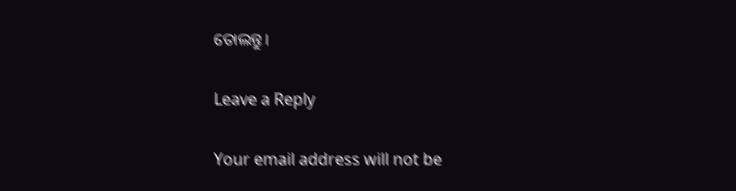ତୋଲନ୍ତୁ।

Leave a Reply

Your email address will not be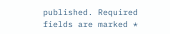published. Required fields are marked *